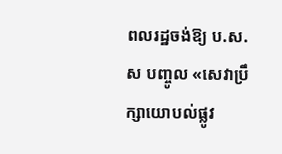ពលរដ្ឋចង់ឱ្យ ប.ស.ស បញ្ចូល «សេវាប្រឹក្សាយោបល់ផ្លូវ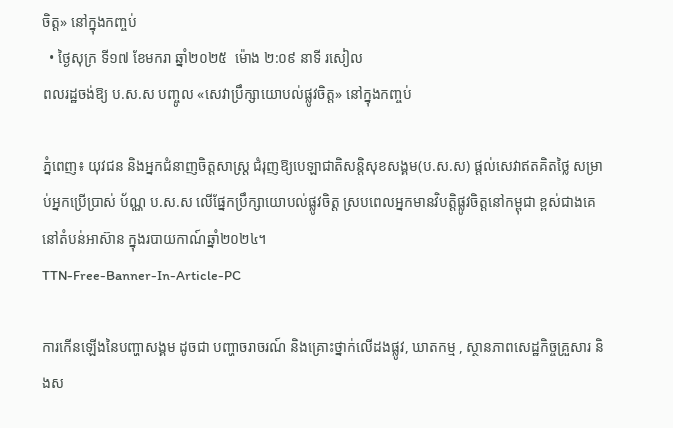ចិត្ត» នៅក្នុងកញ្ចប់
  • ថ្ងៃសុក្រ ទី១៧ ខែមករា ឆ្នាំ២០២៥  ម៉ោង ២:០៩ នាទី រសៀល
ពលរដ្ឋចង់ឱ្យ ប.ស.ស បញ្ចូល «សេវាប្រឹក្សាយោបល់ផ្លូវចិត្ត» នៅក្នុងកញ្ចប់

ភ្នំពេញ៖ យុវជន និងអ្នកជំនាញចិត្តសាស្រ្ត ជំរុញឱ្យបេឡាជាតិសន្តិសុខសង្គម(ប.ស.ស) ផ្ដល់សេវាឥតគិតថ្លៃ សម្រាប់អ្នកប្រើប្រាស់ ប័ណ្ណ ប.ស.ស លើផ្នែកប្រឹក្សាយោបល់ផ្លូវចិត្ត ស្របពេលអ្នកមានវិបត្តិផ្លូវចិត្តនៅកម្ពុជា ខ្ពស់ជាងគេនៅតំបន់អាស៊ាន ក្នុងរបាយកាណ៍ឆ្នាំ២០២៤។
TTN-Free-Banner-In-Article-PC

ការកើនឡើងនៃបញ្ហាសង្គម ដូចជា បញ្ហាចរាចរណ៍ និងគ្រោះថ្នាក់លើដងផ្លូវ, ឃាតកម្ម , ស្ថានភាពសេដ្ឋកិច្ចគ្រួសារ និងស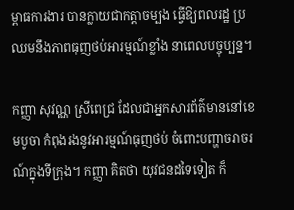ម្ពាធការងារ បានក្លាយជាកត្តាចម្បង ធ្វើឱ្យពលរដ្ឋ ប្រឈមនឹងភាពធុញថប់អារម្មណ៍ខ្លាំង នាពេលបច្ចុប្បន្ន។

កញ្ញា សុវណ្ណ ស្រីពេជ្រ ដែលជាអ្នកសារព័ត៌មាននៅខេមបូចា កំពុងរងនូវអារម្មណ៍ធុញថប់ ចំពោះបញ្ហាចរាចរណ៍ក្នុងទីក្រុង។ កញ្ញា គិតថា យុវជនដទៃទៀត ក៏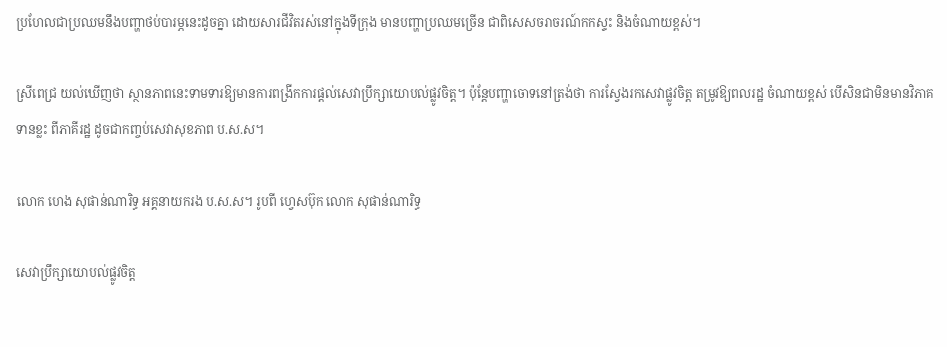ប្រហែលជាប្រឈមនឹងបញ្ហាថប់បារម្ភនេះដូចគ្នា ដោយសារជីវិតរស់នៅក្នុងទីក្រុង មានបញ្ហាប្រឈមច្រើន ជាពិសេសចរាចរណ៍កកស្ទះ និងចំណាយខ្ពស់។

ស្រីពេជ្រ យល់ឃើញថា ស្ថានភាពនេះទាមទារឱ្យមានការពង្រីកការផ្តល់សេវាប្រឹក្សាយោបល់ផ្លូវចិត្ត។ ប៉ុន្តែបញ្ហាចោទនៅត្រង់ថា ការស្វែងរកសេវាផ្លូវចិត្ត តម្រូវឱ្យពលរដ្ឋ ចំណាយខ្ពស់ បើសិនជាមិនមានវិភាគទានខ្លះ ពីភាគីរដ្ឋ ដូចជាកញ្ចប់សេវាសុខភាព ប.ស.ស។

លោក ហេង សុផាន់ណារិទ្ធ អគ្គនាយករង ប.ស.ស។ រូបពី ហ្វេសប៊ុក លោក សុផាន់ណារិទ្ធ

សេវាប្រឹក្សាយោបល់ផ្លូវចិត្ត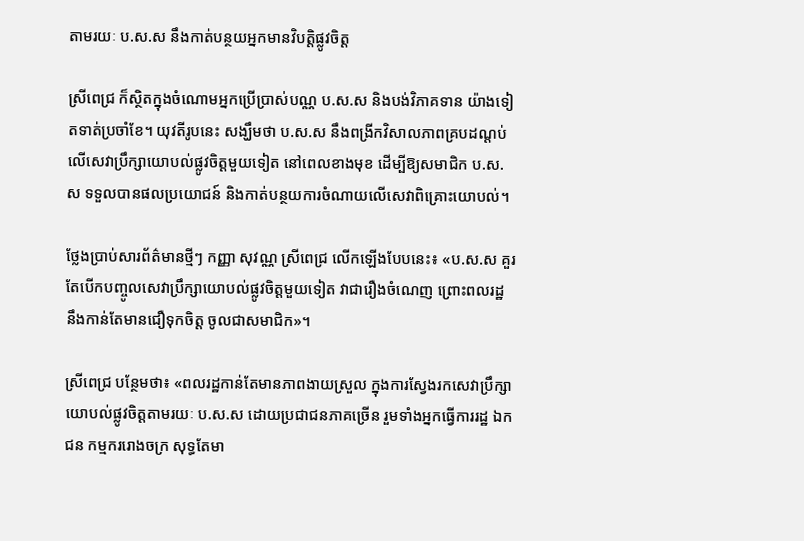តាមរយៈ ប.ស.ស នឹងកាត់បន្ថយអ្នកមានវិបត្តិផ្លូវចិត្ត

ស្រីពេជ្រ ក៏ស្ថិតក្នុងចំណោមអ្នកប្រើប្រាស់បណ្ណ ប.ស.ស និងបង់វិភាគទាន យ៉ាងទៀតទាត់ប្រចាំខែ។ យុវតីរូបនេះ សង្ឃឹមថា ប.ស.ស នឹងពង្រីកវិសាលភាពគ្របដណ្ដប់លើសេវាប្រឹក្សាយោបល់ផ្លូវចិត្តមួយទៀត នៅពេលខាងមុខ ដើម្បីឱ្យសមាជិក ប.ស.ស ទទួលបានផលប្រយោជន៍ និងកាត់បន្ថយការចំណាយលើសេវាពិគ្រោះយោបល់។

ថ្លែងប្រាប់សារព័ត៌មានថ្មីៗ កញ្ញា សុវណ្ណ ស្រីពេជ្រ លើកឡើងបែបនេះ៖ «ប.ស.ស គួរតែបើកបញ្ចូលសេវាប្រឹក្សាយោបល់ផ្លូវចិត្តមួយទៀត វាជារឿងចំណេញ ព្រោះពលរដ្ឋ នឹងកាន់តែមានជឿទុកចិត្ត ចូលជាសមាជិក»។

ស្រីពេជ្រ បន្ថែមថា៖ «ពលរដ្ឋកាន់តែមានភាពងាយស្រួល ក្នុងការស្វែងរកសេវាប្រឹក្សាយោបល់ផ្លូវចិត្តតាមរយៈ ប.ស.ស ដោយប្រជាជនភាគច្រើន រួមទាំងអ្នកធ្វើការរដ្ឋ ឯកជន កម្មកររោងចក្រ សុទ្ធតែមា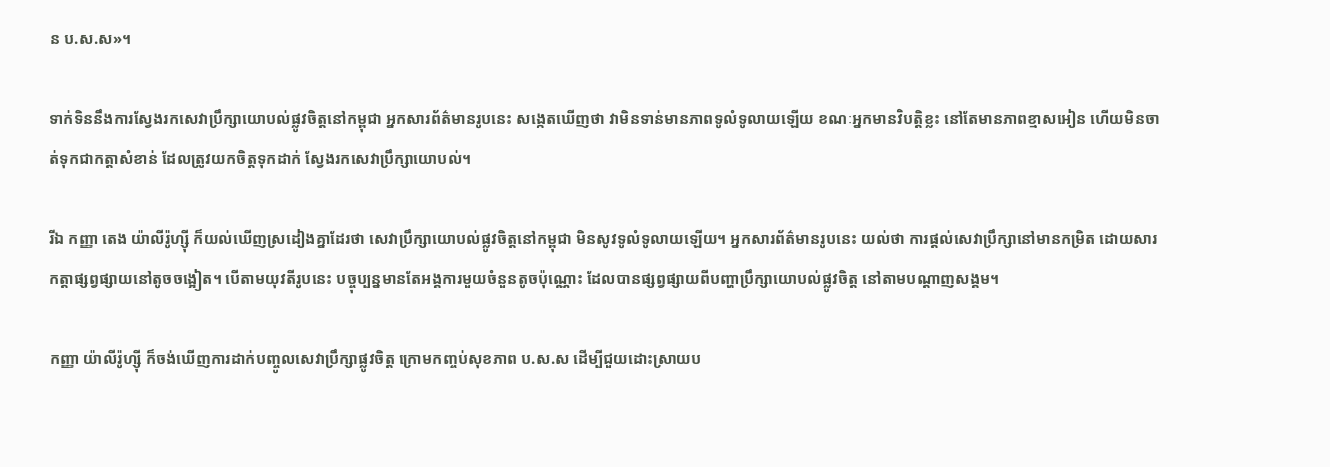ន ប.ស.ស»។

ទាក់ទិននឹងការស្វែងរកសេវាប្រឹក្សាយោបល់ផ្លូវចិត្តនៅកម្ពុជា អ្នកសារព័ត៌មានរូបនេះ សង្កេតឃើញថា វាមិនទាន់មានភាពទូលំទូលាយឡើយ ខណៈអ្នកមានវិបត្តិខ្លះ នៅតែមានភាពខ្មាសអៀន ហើយមិនចាត់ទុកជាកត្តាសំខាន់ ដែលត្រូវយកចិត្តទុកដាក់ ស្វែងរកសេវាប្រឹក្សាយោបល់។

រីឯ កញ្ញា តេង យ៉ាលីរ៉ូហ្ស៊ី ក៏យល់ឃើញស្រដៀងគ្នាដែរថា សេវាប្រឹក្សាយោបល់ផ្លូវចិត្តនៅកម្ពុជា មិនសូវទូលំទូលាយឡើយ។ អ្នកសារព័ត៌មានរូបនេះ យល់ថា ការផ្តល់សេវាប្រឹក្សានៅមានកម្រិត ដោយសារកត្តាផ្សព្វផ្សាយនៅតូចចង្អៀត។ បើតាមយុវតីរូបនេះ បច្ចុប្បន្នមានតែអង្គការមួយចំនួនតូចប៉ុណ្ណោះ ដែលបានផ្សព្វផ្សាយពីបញ្ហាប្រឹក្សាយោបល់ផ្លូវចិត្ត នៅតាមបណ្ដាញសង្គម។

កញ្ញា យ៉ាលីរ៉ូហ្ស៊ី ក៏ចង់ឃើញការដាក់បញ្ចូលសេវាប្រឹក្សាផ្លូវចិត្ត ក្រោមកញ្ចប់សុខភាព ប.ស.ស ដើម្បីជួយដោះស្រាយប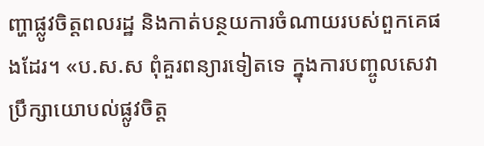ញ្ហាផ្លូវចិត្តពលរដ្ឋ និងកាត់បន្ថយការចំណាយរបស់ពួកគេផងដែរ។ «ប.ស.ស ពុំគួរពន្យារទៀតទេ ក្នុងការបញ្ចូលសេវាប្រឹក្សាយោបល់ផ្លូវចិត្ត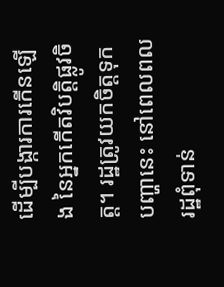ដើម្បីបង្ការការកើនឡើង នៃអ្នកកើតវិបត្តិផ្លូវចិត្ត។ រដ្ឋត្រូវយកចិត្តទុកបញ្ហានេះ នៅពេលពលរដ្ឋពុំទាន់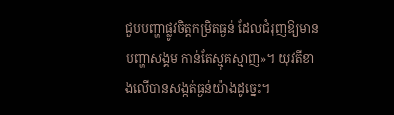ជួបបញ្ហាផ្លូវចិត្តកម្រិតធ្ងន់ ដែលជំរុញឱ្យមានបញ្ហាសង្គម កាន់តែស្មុគស្មាញ»។ យុវតីខាងលើបានសង្កត់ធ្ងន់យ៉ាងដូច្នេះ។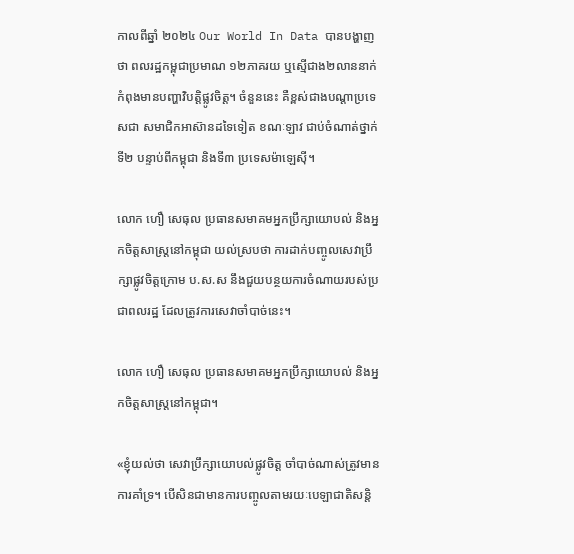កាលពីឆ្នាំ ២០២៤ Our World In Data បានបង្ហាញថា ពលរដ្ឋកម្ពុជាប្រមាណ ១២ភាគរយ ឬស្មើជាង២លាននាក់ កំពុងមានបញ្ហាវិបត្តិផ្លូវចិត្ត។ ចំនួននេះ គឺខ្ពស់ជាងបណ្តាប្រទេសជា សមាជិកអាស៊ានដទៃទៀត ខណៈឡាវ ជាប់ចំណាត់ថ្នាក់ទី២ បន្ទាប់ពីកម្ពុជា និងទី៣ ប្រទេសម៉ាឡេស៊ី។

លោក ហឿ សេធុល ប្រធានសមាគមអ្នកប្រឹក្សាយោបល់ និងអ្នកចិត្តសាស្រ្តនៅកម្ពុជា យល់ស្របថា ការដាក់បញ្ចូលសេវាប្រឹក្សាផ្លូវចិត្តក្រោម ប.ស.ស នឹងជួយបន្ថយការចំណាយរបស់ប្រជាពលរដ្ឋ ដែលត្រូវការសេវាចាំបាច់នេះ។

លោក ហឿ សេធុល ប្រធានសមាគមអ្នកប្រឹក្សាយោបល់ និងអ្នកចិត្តសាស្រ្តនៅកម្ពុជា។

«ខ្ញុំយល់ថា សេវាប្រឹក្សាយោបល់ផ្លូវចិត្ត ចាំបាច់ណាស់ត្រូវមានការគាំទ្រ។ បើសិនជាមានការបញ្ចូលតាមរយៈបេឡាជាតិសន្តិ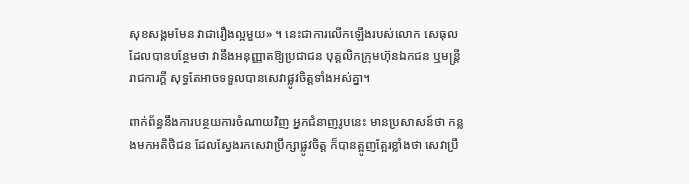សុខសង្គមមែន វាជារឿងល្អមួយ» ។ នេះជាការលើកឡើងរបស់លោក សេធុល ដែលបានបន្ថែមថា វានឹងអនុញ្ញាតឱ្យប្រជាជន បុគ្គលិកក្រុមហ៊ុនឯកជន ឬមន្ត្រីរាជការក្តី សុទ្ធតែអាចទទួលបានសេវាផ្លូវចិត្តទាំងអស់គ្នា។

ពាក់ព័ន្ធនឹងការបន្ថយការចំណាយវិញ អ្នកជំនាញរូបនេះ មានប្រសាសន៍ថា កន្លងមកអតិថិជន ដែលស្វែងរកសេវាប្រឹក្សាផ្លូវចិត្ត ក៏បានត្អូញត្អែរខ្លាំងថា សេវាប្រឹ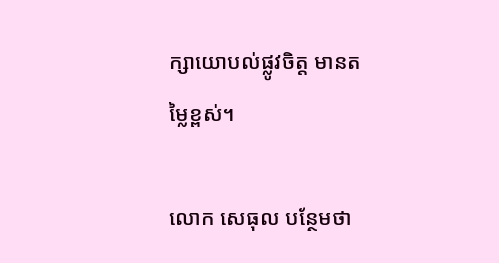ក្សាយោបល់ផ្លូវចិត្ត មានតម្លៃខ្ពស់។

លោក សេធុល បន្ថែមថា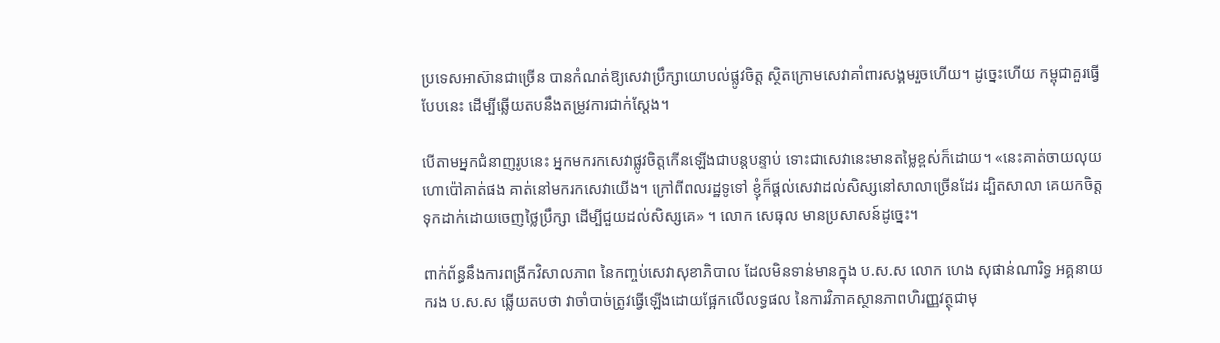ប្រទេសអាស៊ានជាច្រើន បានកំណត់ឱ្យសេវាប្រឹក្សាយោបល់ផ្លូវចិត្ត ស្ថិតក្រោមសេវាគាំពារសង្គមរួចហើយ។ ដូច្នេះហើយ កម្ពុជាគួរធ្វើបែបនេះ ដើម្បីឆ្លើយតបនឹងតម្រូវការជាក់ស្តែង។

បើតាមអ្នកជំនាញរូបនេះ អ្នកមករកសេវាផ្លូវចិត្តកើនឡើងជាបន្តបន្ទាប់ ទោះជាសេវានេះមានតម្លៃខ្ពស់ក៏ដោយ។ «នេះគាត់ចាយលុយហោប៉ៅគាត់ផង គាត់នៅមករកសេវាយើង។ ក្រៅពីពលរដ្ឋទូទៅ ខ្ញុំក៏ផ្តល់សេវាដល់សិស្សនៅសាលាច្រើនដែរ ដ្បិតសាលា គេយកចិត្តទុកដាក់ដោយចេញថ្លៃប្រឹក្សា ដើម្បីជួយដល់សិស្សគេ» ។ លោក សេធុល មានប្រសាសន៍ដូច្នេះ។

ពាក់ព័ន្ធនឹងការពង្រីកវិសាលភាព នៃកញ្ចប់សេវាសុខាភិបាល ដែលមិនទាន់មានក្នុង ប.ស.ស លោក ហេង សុផាន់ណារិទ្ធ អគ្គនាយករង ប.ស.ស ឆ្លើយតបថា វាចាំបាច់ត្រូវធ្វើឡើងដោយផ្អែកលើលទ្ធផល នៃការវិភាគស្ថានភាពហិរញ្ញវត្ថុជាមុ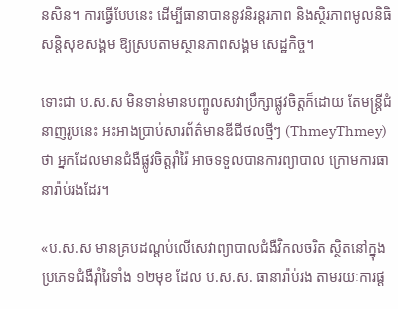នសិន។ ការធ្វើបែបនេះ ដើម្បីធានាបាននូវនិរន្តរភាព និងស្ថិរភាពមូលនិធិសន្តិសុខសង្គម ឱ្យស្របតាមស្ថានភាពសង្គម សេដ្ឋកិច្ច។

ទោះជា ប.ស.ស មិនទាន់មានបញ្ចូលសវាប្រឹក្សាផ្លូវចិត្តក៏ដោយ តែមន្ត្រីជំនាញរូបនេះ អះអាងប្រាប់សារព័ត៌មានឌីជីថលថ្មីៗ (ThmeyThmey) ថា អ្នកដែលមានជំងឺផ្លូវចិត្តរ៉ាំរ៉ៃ អាចទទួលបានការព្យាបាល ក្រោមការធានារ៉ាប់រងដែរ។

«ប.ស.ស មានគ្របដណ្ដប់លើសេវាព្យាបាលជំងឺវិកលចរិត ស្ថិតនៅក្នុងប្រភេទជំងឺរ៉ាំរៃទាំង ១២មុខ ដែល ប.ស.ស. ធានារ៉ាប់រង តាមរយៈការផ្ត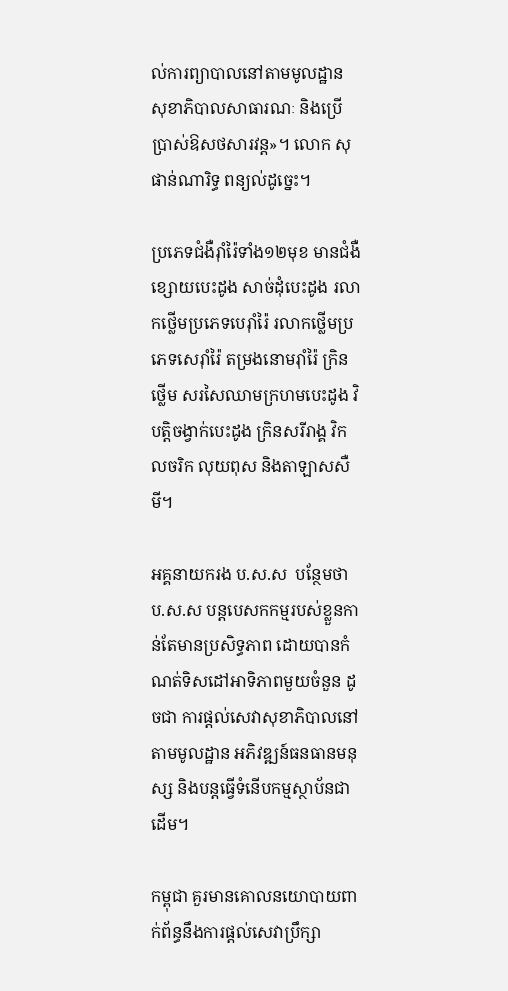ល់ការព្យាបាលនៅតាមមូលដ្ឋាន សុខាភិបាលសាធារណៈ និងប្រើប្រាស់ឱសថសារវន្ត»។ លោក សុផាន់ណារិទ្ធ ពន្យល់ដូច្នេះ។

ប្រភេទជំងឺរ៉ាំរ៉ៃទាំង១២មុខ មានជំងឺខ្សោយបេះដូង សាច់ដុំបេះដូង រលាកថ្លើមប្រភេទបេរ៉ាំរ៉ៃ រលាកថ្លើមប្រភេទសេរ៉ាំរ៉ៃ តម្រងនោមរ៉ាំរ៉ៃ ក្រិនថ្លើម សរសៃឈាមក្រហមបេះដូង វិបត្តិចង្វាក់បេះដូង ក្រិនសរីរាង្គ វិកលចរិក លុយពុស និងតាឡាសសឺមី។

អគ្គនាយករង ប.ស.ស  បន្ថែមថា ប.ស.ស បន្តបេសកកម្មរបស់ខ្លួនកាន់តែមានប្រសិទ្ធភាព ដោយបានកំណត់ទិសដៅអាទិភាពមួយចំនួន ដូចជា ការផ្តល់សេវាសុខាភិបាលនៅតាមមូលដ្ឋាន អភិវឌ្ឍន៍ធនធានមនុស្ស និងបន្តធ្វើទំនើបកម្មស្ថាប័នជាដើម។

កម្ពុជា គួរមានគោលនយោបាយពាក់ព័ន្ធនឹងការផ្តល់សេវាប្រឹក្សា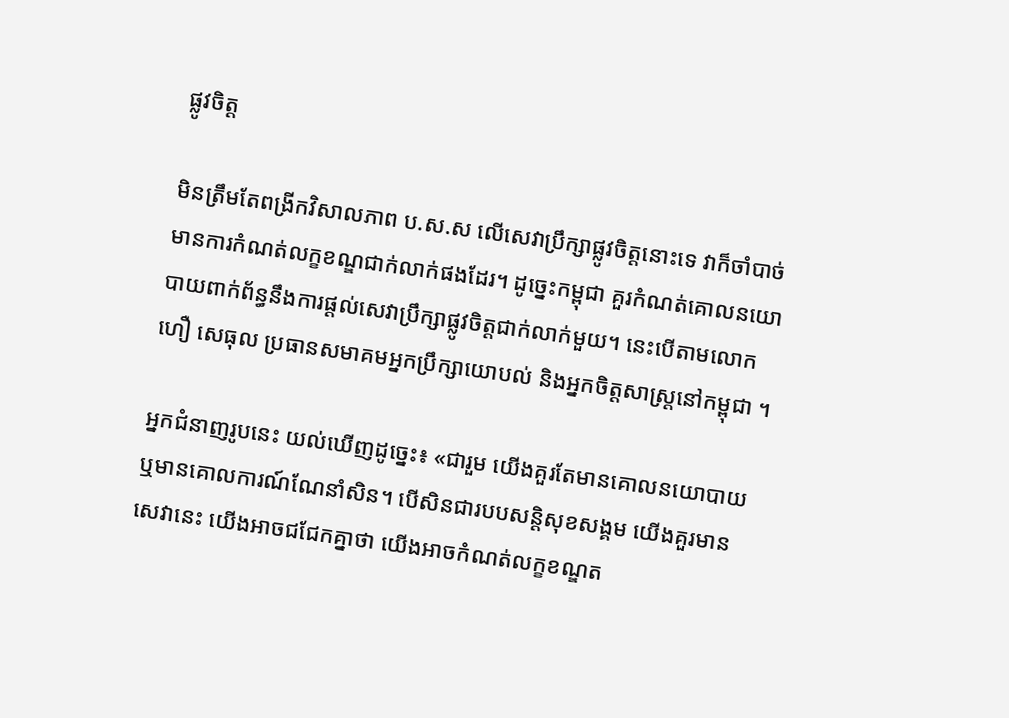ផ្លូវចិត្ត

មិនត្រឹមតែពង្រីកវិសាលភាព ប.ស.ស លើសេវាប្រឹក្សាផ្លូវចិត្តនោះទេ វាក៏ចាំបាច់មានការកំណត់លក្ខខណ្ឌជាក់លាក់ផងដែរ។ ដូច្នេះកម្ពុជា គួរកំណត់គោលនយោបាយពាក់ព័ន្ធនឹងការផ្តល់សេវាប្រឹក្សាផ្លូវចិត្តជាក់លាក់មួយ។ នេះបើតាមលោក ហឿ សេធុល ប្រធានសមាគមអ្នកប្រឹក្សាយោបល់ និងអ្នកចិត្តសាស្រ្តនៅកម្ពុជា ។

អ្នកជំនាញរូបនេះ យល់ឃើញដូច្នេះ៖ «ជារួម យើងគួរតែមានគោលនយោបាយ ឬមានគោលការណ៍ណែនាំសិន។ បើសិនជារបបសន្តិសុខសង្គម យើងគួរមានសេវានេះ យើងអាចជជែកគ្នាថា យើងអាចកំណត់លក្ខខណ្ឌត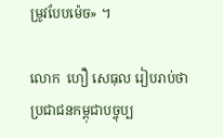ម្រូវបែបម៉េច» ។

លោក  ហឿ សេធុល រៀបរាប់ថា ប្រជាជនកម្ពុជាបច្ចុប្ប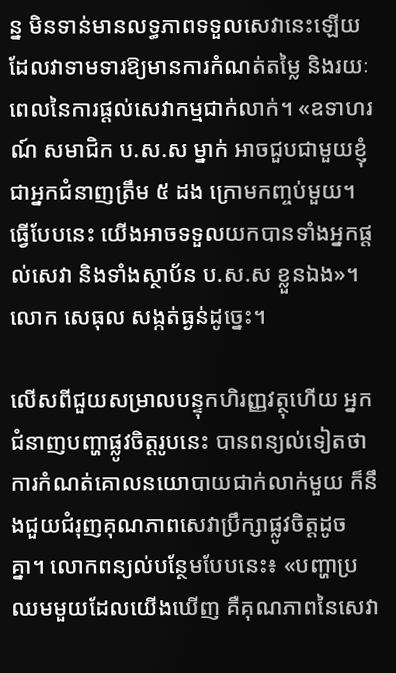ន្ន មិនទាន់មានលទ្ធភាពទទួលសេវានេះឡើយ ដែលវាទាមទារឱ្យមានការកំណត់តម្លៃ និងរយៈពេលនៃការផ្ដល់សេវាកម្មជាក់លាក់។ «ឧទាហរណ៍ សមាជិក ប.ស.ស ម្នាក់ អាចជួបជាមួយខ្ញុំ ជាអ្នកជំនាញត្រឹម ៥ ដង ក្រោមកញ្ចប់មួយ។ ធ្វើបែបនេះ យើងអាចទទួលយកបានទាំងអ្នកផ្តល់សេវា និងទាំងស្ថាប័ន ប.ស.ស ខ្លួនឯង»។ លោក សេធុល សង្កត់ធ្ងន់ដូច្នេះ។

លើសពីជួយសម្រាលបន្ទុកហិរញ្ញវត្ថុហើយ អ្នកជំនាញបញ្ហាផ្លូវចិត្តរូបនេះ បានពន្យល់ទៀតថា ការកំណត់គោលនយោបាយជាក់លាក់មួយ ក៏នឹងជួយជំរុញគុណភាពសេវាប្រឹក្សាផ្លូវចិត្តដូចគ្នា។ លោកពន្យល់បន្ថែមបែបនេះ៖ «បញ្ហាប្រឈមមួយដែលយើងឃើញ គឺគុណភាពនៃសេវា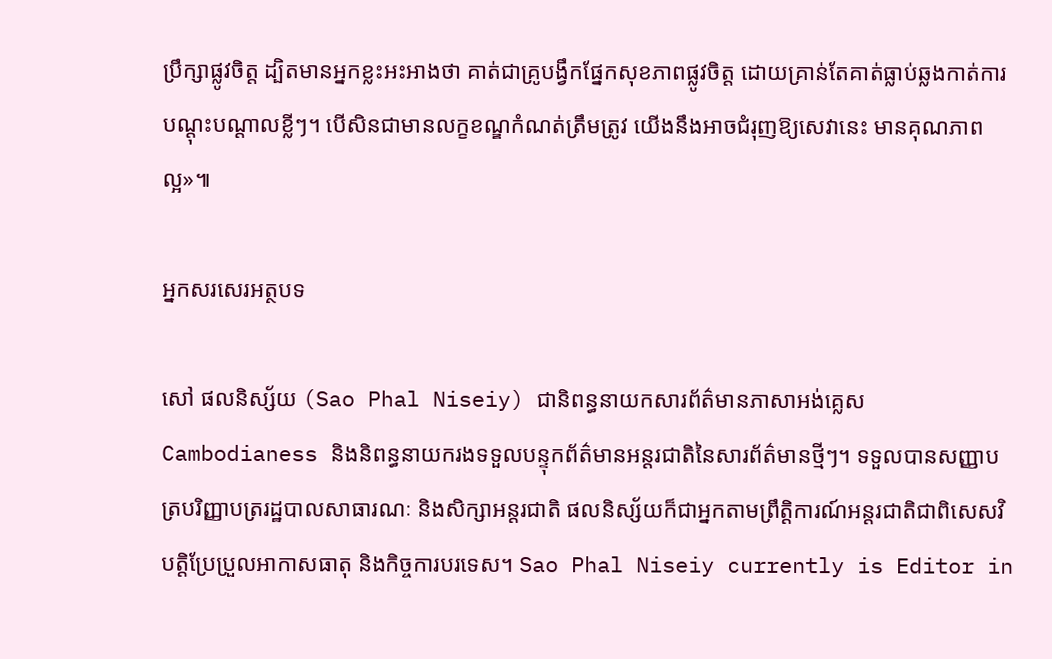ប្រឹក្សាផ្លូវចិត្ត ដ្បិតមានអ្នកខ្លះអះអាងថា គាត់ជាគ្រូបង្វឹកផ្នែកសុខភាពផ្លូវចិត្ត ដោយគ្រាន់តែគាត់ធ្លាប់ឆ្លងកាត់ការបណ្តុះបណ្តាលខ្លីៗ។ បើសិនជាមានលក្ខខណ្ឌកំណត់ត្រឹមត្រូវ យើងនឹងអាចជំរុញឱ្យសេវានេះ មានគុណភាពល្អ»៕

អ្នកសរសេរអត្ថបទ

សៅ ផលនិស្ស័យ (Sao Phal Niseiy) ជានិពន្ធនាយកសារព័ត៌មានភាសាអង់គ្លេស Cambodianess និងនិពន្ធនាយករងទទួលបន្ទុកព័ត៌មានអន្តរជាតិនៃសារព័ត៌មានថ្មីៗ។ ទទួលបានសញ្ញាបត្របរិញ្ញាបត្ររដ្ឋបាលសាធារណៈ និងសិក្សាអន្តរជាតិ ផលនិស្ស័យក៏ជាអ្នកតាមព្រឹត្តិការណ៍អន្តរជាតិជាពិសេសវិបត្តិប្រែប្រួលអាកាសធាតុ និងកិច្ចការបរទេស។ Sao Phal Niseiy currently is Editor in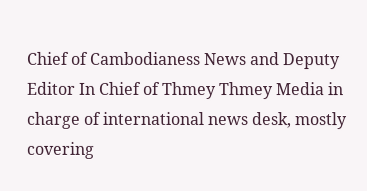Chief of Cambodianess News and Deputy Editor In Chief of Thmey Thmey Media in charge of international news desk, mostly covering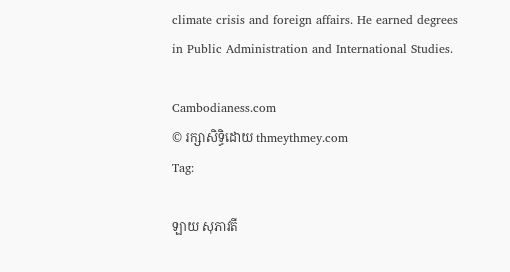climate crisis and foreign affairs. He earned degrees in Public Administration and International Studies.

Cambodianess.com
© រក្សាសិទ្ធិដោយ thmeythmey.com
Tag:

ឡាយ សុភាវតី